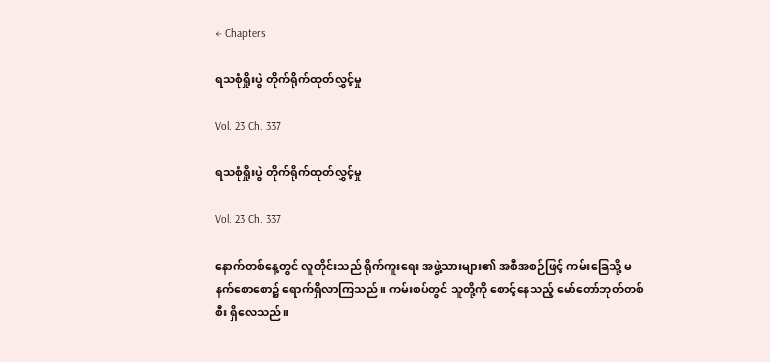← Chapters

ရသစုံရှိုးပွဲ တိုက်ရိုက်ထုတ်လွှင့်မှု

Vol. 23 Ch. 337

ရသစုံရှိုးပွဲ တိုက်ရိုက်ထုတ်လွှင့်မှု

Vol. 23 Ch. 337

နောက်တစ်နေ့တွင် လူတိုင်းသည် ရိုက်ကူးရေး အဖွဲ့သားများ၏ အစီအစဉ်ဖြင့် ကမ်းခြေသို့ မနက်စောစော၌ ရောက်ရှိလာကြသည်။ ကမ်းစပ်တွင် သူတို့ကို စောင့်နေသည့် မော်တော်ဘုတ်တစ်စီး ရှိလေသည်။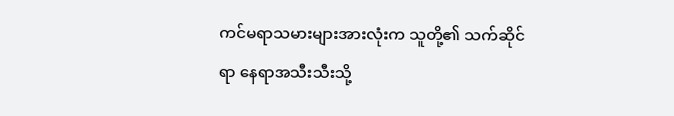ကင်မရာသမားများအားလုံးက သူတို့၏ သက်ဆိုင်ရာ နေရာအသီးသီးသို့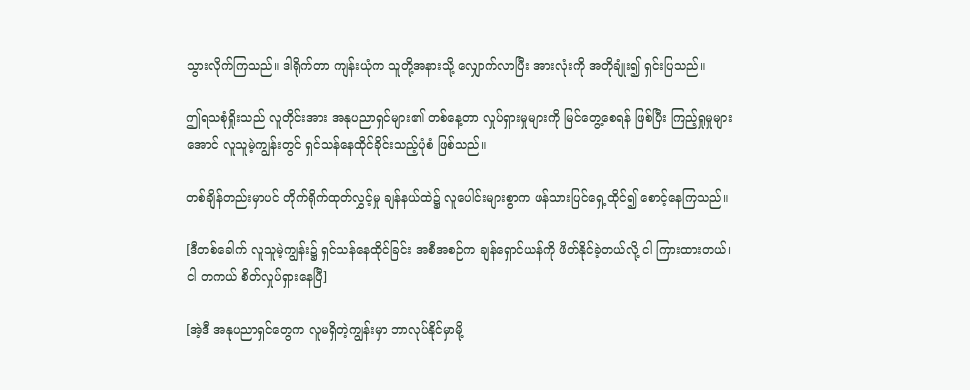သွားလိုက်ကြသည်။ ဒါရိုက်တာ ကျန်းယုံက သူတို့အနားသို့ လျှောက်လာပြီး အားလုံးကို အတိုချုံး၍ ရှင်းပြသည်။

ဤရသစုံရှိုးသည် လူတိုင်းအား အနုပညာရှင်များ၏ တစ်နေ့တာ လှုပ်ရှားမှုများကို မြင်တွေ့စေရန် ဖြစ်ပြီး ကြည့်ရှုမှုများအောင် လူသူမဲ့ကျွန်းတွင် ရှင်သန်နေထိုင်ခိုင်းသည့်ပုံစံ ဖြစ်သည်။

တစ်ချိန်တည်းမှာပင် တိုက်ရိုက်ထုတ်လွှင့်မှု ချန်နယ်ထဲ၌ လူပေါင်းများစွာက ဖန်သားပြင်ရှေ့ထိုင်၍ စောင့်နေကြသည်။

[ဒီတစ်ခေါက် လူသူမဲ့ကျွန်း၌ ရှင်သန်နေထိုင်ခြင်း အစီအစဉ်က ချန်ရှောင်ယန်ကို ဖိတ်နိုင်ခဲ့တယ်လို့ ငါ ကြားထားတယ်၊ ငါ တကယ် စိတ်လှုပ်ရှားနေပြီ]

[အဲ့ဒီ အနုပညာရှင်တွေက လူမရှိတဲ့ကျွန်းမှာ ဘာလုပ်နိုင်မှာမို့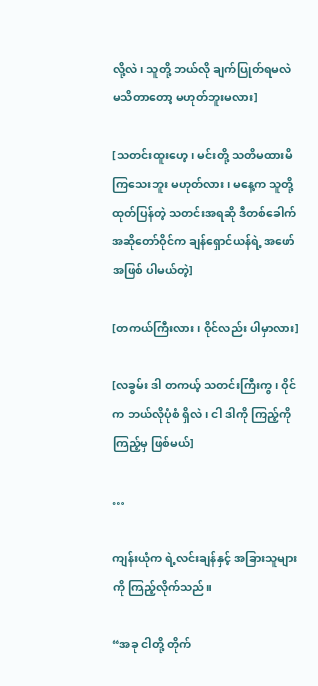လို့လဲ၊ သူတို့ ဘယ်လို ချက်ပြုတ်ရမလဲ မသိတာတော့ မဟုတ်ဘူးမလား]

[သတင်းထူးဟေ့၊ မင်းတို့ သတိမထားမိကြသေးဘူး မဟုတ်လား၊ မနေ့က သူတို့ ထုတ်ပြန်တဲ့ သတင်းအရဆို ဒီတစ်ခေါက် အဆိုတော်ဝိုင်က ချန်ရှောင်ယန်ရဲ့ အဖော်အဖြစ် ပါမယ်တဲ့]

[တကယ်ကြီးလား၊ ဝိုင်လည်း ပါမှာလား]

[လခွမ်း ဒါ တကယ့် သတင်းကြီးကွ၊ ဝိုင်က ဘယ်လိုပုံစံ ရှိလဲ၊ ငါ ဒါကို ကြည့်ကိုကြည့်မှ ဖြစ်မယ်]

…

ကျန်းယုံက ရဲ့လင်းချန်နှင့် အခြားသူများကို ကြည့်လိုက်သည်။

“အခု ငါတို့ တိုက်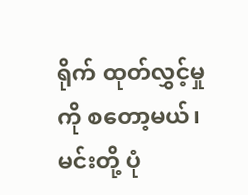ရိုက် ထုတ်လွှင့်မှုကို စတော့မယ်၊ မင်းတို့ ပုံ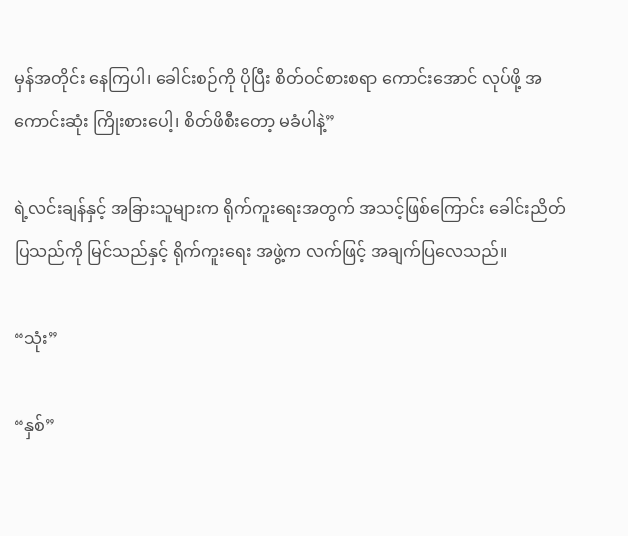မှန်အတိုင်း နေကြပါ၊ ခေါင်းစဉ်ကို ပိုပြီး စိတ်ဝင်စားစရာ ကောင်းအောင် လုပ်ဖို့ အကောင်းဆုံး ကြိုးစားပေါ့၊ စိတ်ဖိစီးတော့ မခံပါနဲ့”

ရဲ့လင်းချန်နှင့် အခြားသူများက ရိုက်ကူးရေးအတွက် အသင့်ဖြစ်ကြောင်း ခေါင်းညိတ်ပြသည်ကို မြင်သည်နှင့် ရိုက်ကူးရေး အဖွဲ့က လက်ဖြင့် အချက်ပြလေသည်။

“သုံး”

“နှစ်”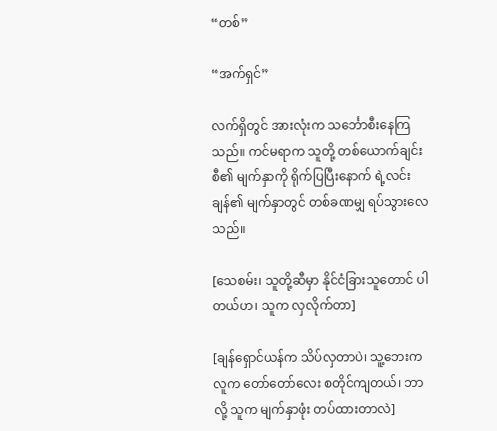“တစ်”

“အက်ရှင်”

လက်ရှိတွင် အားလုံးက သင်္ဘောစီးနေကြသည်။ ကင်မရာက သူတို့ တစ်ယောက်ချင်းစီ၏ မျက်နှာကို ရိုက်ပြပြီးနောက် ရဲ့လင်းချန်၏ မျက်နှာတွင် တစ်ခဏမျှ ရပ်သွားလေသည်။

[သေစမ်း၊ သူတို့ဆီမှာ နိုင်ငံခြားသူတောင် ပါတယ်ဟ၊ သူက လှလိုက်တာ]

[ချန်ရှောင်ယန်က သိပ်လှတာပဲ၊ သူ့ဘေးက လူက တော်တော်လေး စတိုင်ကျတယ်၊ ဘာလို့ သူက မျက်နှာဖုံး တပ်ထားတာလဲ]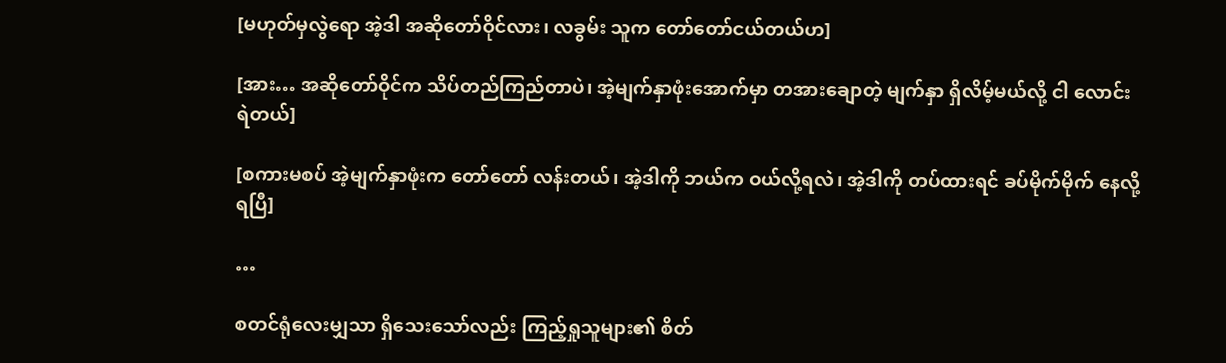[မဟုတ်မှလွဲရော အဲ့ဒါ အဆိုတော်ဝိုင်လား၊ လခွမ်း သူက တော်တော်ငယ်တယ်ဟ]

[အား… အဆိုတော်ဝိုင်က သိပ်တည်ကြည်တာပဲ၊ အဲ့မျက်နှာဖုံးအောက်မှာ တအားချောတဲ့ မျက်နှာ ရှိလိမ့်မယ်လို့ ငါ လောင်းရဲတယ်]

[စကားမစပ် အဲ့မျက်နှာဖုံးက တော်‌တော် လန်းတယ်၊ အဲ့ဒါကို ဘယ်က ဝယ်လို့ရလဲ၊ အဲ့ဒါကို တပ်ထားရင် ခပ်မိုက်မိုက် နေလို့ရပြီ]

…

စတင်ရုံလေးမျှသာ ရှိသေးသော်လည်း ကြည့်ရှုသူများ၏ စိတ်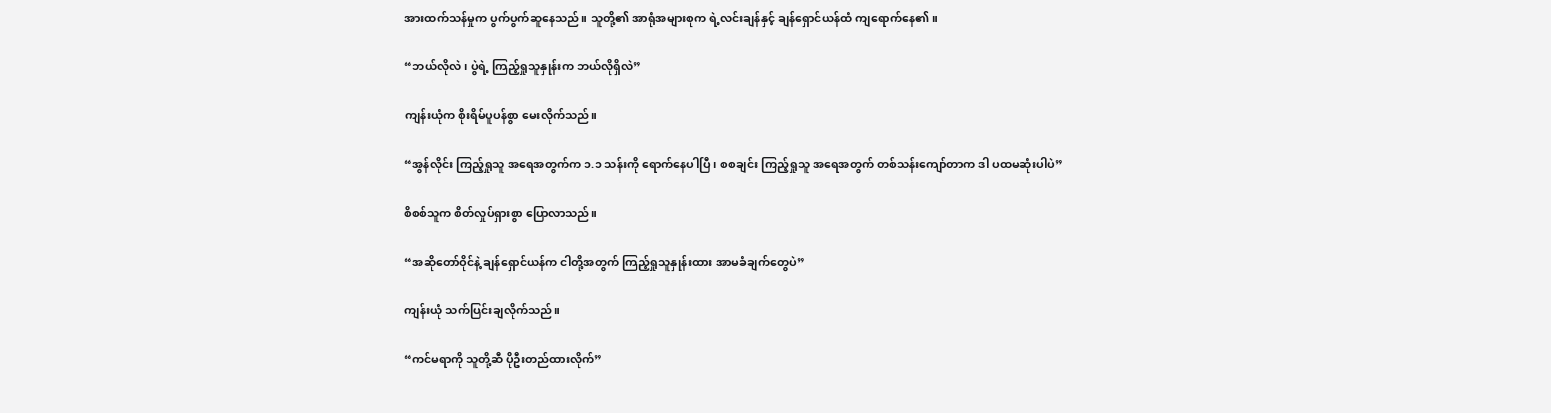အားထက်သန်မှုက ပွက်ပွက်ဆူနေသည်။ သူတို့၏ အာရုံအများစုက ရဲ့လင်းချန်နှင့် ချန်ရှောင်ယန်ထံ ကျရောက်နေ၏။

“ဘယ်လိုလဲ၊ ပွဲရဲ့ ကြည့်ရှုသူနှုန်းက ဘယ်လိုရှိလဲ”

ကျန်းယုံက စိုးရိမ်ပူပန်စွာ မေးလိုက်သည်။

“အွန်လိုင်း ကြည့်ရှုသူ အရေအတွက်က ၁.၁ သန်းကို ရောက်နေပါပြီ၊ စစချင်း ကြည့်ရှုသူ အရေအတွက် တစ်သန်းကျော်တာက ဒါ ပထမဆုံးပါပဲ”

စိစစ်သူက စိတ်လှုပ်ရှားစွာ ပြောလာသည်။

“အဆိုတော်ဝိုင်နဲ့ ချန်ရှောင်ယန်က ငါတို့အတွက် ကြည့်ရှုသူနှုန်းထား အာမခံချက်တွေပဲ”

ကျန်းယုံ သက်ပြင်းချလိုက်သည်။

“ကင်မရာကို သူတို့ဆီ ပိုဦးတည်ထားလိုက်”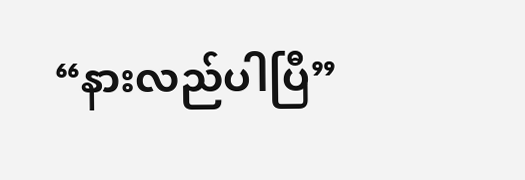“နားလည်ပါပြီ”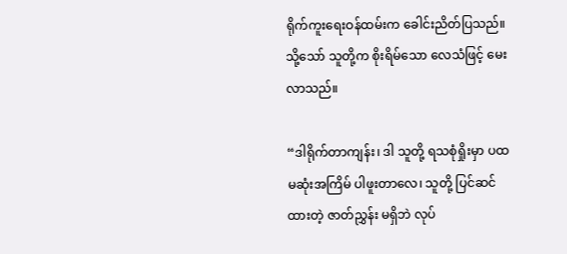ရိုက်ကူးရေးဝန်ထမ်းက ခေါင်းညိတ်ပြသည်။ သို့သော် သူတို့က စိုးရိမ်သော လေသံဖြင့် မေးလာသည်။

“ဒါရိုက်တာကျန်း၊ ဒါ သူတို့ ရသစုံရှိုးမှာ ပထမဆုံးအကြိမ် ပါဖူးတာလေ၊ သူတို့ ပြင်ဆင်ထားတဲ့ ဇာတ်ညွှန်း မရှိဘဲ လုပ်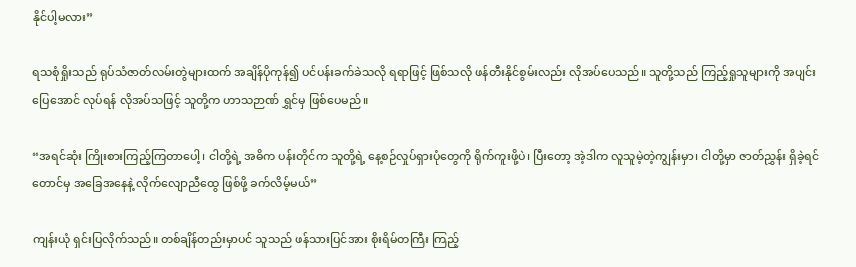နိုင်ပါ့မလား”

ရသစုံရှိုးသည် ရုပ်သံဇာတ်လမ်းတွဲများထက် အချိန်ပိုကုန်၍ ပင်ပန်းခက်ခဲသလို ရရာဖြင့် ဖြစ်သလို ဖန်တီးနိုင်စွမ်းလည်း လိုအပ်ပေသည်။ သူတို့သည် ကြည့်ရှုသူများကို အပျင်းပြေအောင် လုပ်ရန် လိုအပ်သဖြင့် သူတို့က ဟာသဉာဏ် ရွှင်မှ ဖြစ်ပေမည်။

“အရင်ဆုံး ကြိုးစားကြည့်ကြတာပေါ့၊ ငါတို့ရဲ့ အဓိက ပန်းတိုင်က သူတို့ရဲ့ နေ့စဉ်လှုပ်ရှားပုံတွေကို ရိုက်ကူးဖို့ပဲ၊ ပြီးတော့ အဲ့ဒါက လူသူမဲ့တဲ့ကျွန်းမှာ၊ ငါတို့မှာ ဇာတ်ညွှန်း ရှိခဲ့ရင်တောင်မှ အခြေအနေနဲ့ လိုက်လျောညီထွေ ဖြစ်ဖို့ ခက်လိမ့်မယ်”

ကျန်းယုံ ရှင်းပြလိုက်သည်။ တစ်ချိန်တည်းမှာပင် သူသည် ဖန်သားပြင်အား စိုးရိမ်တကြီး ကြည့်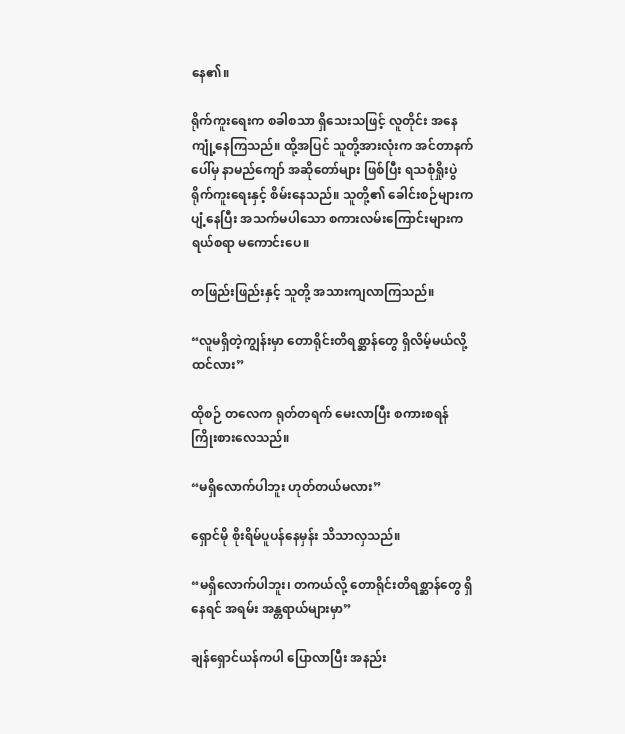နေ၏။

ရိုက်ကူးရေးက စခါစသာ ရှိသေးသဖြင့် လူတိုင်း အနေကျုံ့နေကြသည်။ ထို့အပြင် သူတို့အားလုံးက အင်တာနက်ပေါ်မှ နာမည်ကျော် အဆိုတော်များ ဖြစ်ပြီး ရသစုံရှိုးပွဲ ရိုက်ကူးရေးနှင့် စိမ်းနေသည်။ သူတို့၏ ခေါင်းစဉ်များက ပျံ့နေပြီး အသက်မပါသော စကားလမ်းကြောင်းများက ရယ်စရာ မကောင်းပေ။

တဖြည်းဖြည်းနှင့် သူတို့ အသားကျလာကြသည်။

“လူမရှိတဲ့ကျွန်းမှာ တောရိုင်းတိရစ္ဆာန်တွေ ရှိလိမ့်မယ်လို့ ထင်လား”

ထိုစဉ် တလေက ရုတ်တရက် မေးလာပြီး စကားစရန် ကြိုးစားလေသည်။

“မရှိလောက်ပါဘူး ဟုတ်တယ်မလား”

ရှောင်မို စိုးရိမ်ပူပန်နေမှန်း သိသာလှသည်။

“မရှိလောက်ပါဘူး၊ တကယ်လို့ တောရိုင်းတိရစ္ဆာန်တွေ ရှိနေရင် အရမ်း အန္တရာယ်များမှာ”

ချန်ရှောင်ယန်ကပါ ပြောလာပြီး အနည်း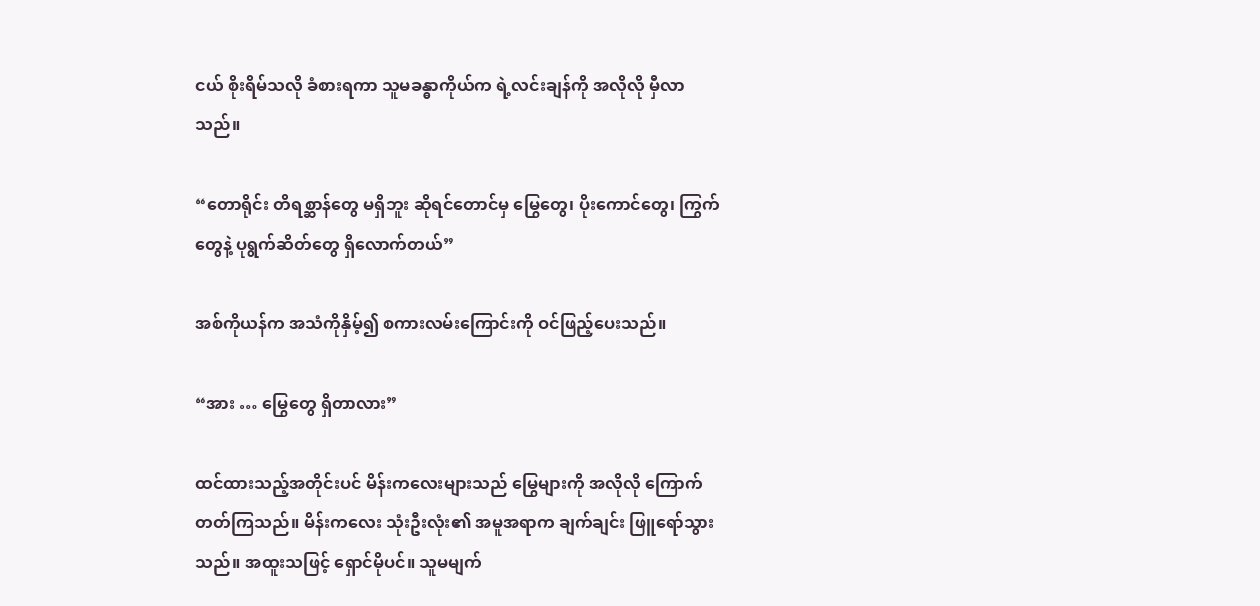ငယ် စိုးရိမ်သလို ခံစားရကာ သူမခန္ဓာကိုယ်က ရဲ့လင်းချန်ကို အလိုလို မှီလာသည်။

“တောရိုင်း တိရစ္ဆာန်တွေ မရှိဘူး ဆိုရင်တောင်မှ မြွေတွေ၊ ပိုးကောင်တွေ၊ ကြွက်တွေနဲ့ ပုရွက်ဆိတ်တွေ ရှိလောက်တယ်”

အစ်ကိုယန်က အသံကိုနှိမ့်၍ စကားလမ်းကြောင်းကို ဝင်ဖြည့်ပေးသည်။

“အား … မြွေတွေ ရှိတာလား”

ထင်ထားသည့်အတိုင်းပင် မိန်းကလေးများသည် မြွေများကို အလိုလို ကြောက်တတ်ကြသည်။ မိန်းကလေး သုံးဦးလုံး၏ အမူအရာက ချက်ချင်း ဖြူရော်သွားသည်။ အထူးသဖြင့် ရှောင်မိုပင်။ သူမမျက်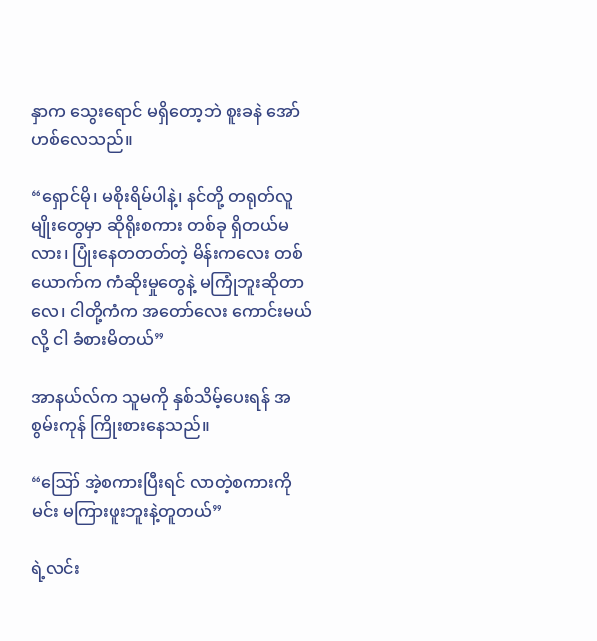နှာက သွေးရောင် မရှိတော့ဘဲ စူးခနဲ အော်ဟစ်လေသည်။

“ရှောင်မို၊ မစိုးရိမ်ပါနဲ့၊ နင်တို့ တရုတ်လူမျိုးတွေမှာ ဆိုရိုးစကား တစ်ခု ရှိတယ်မလား၊ ပြုံးနေတတတ်တဲ့ မိန်းကလေး တစ်ယောက်က ကံဆိုးမှုတွေနဲ့ မကြုံဘူးဆိုတာလေ၊ ငါတို့ကံက အတော်လေး ကောင်းမယ်လို့ ငါ ခံစားမိတယ်”

အာနယ်လ်က သူမကို နှစ်သိမ့်ပေးရန် အစွမ်းကုန် ကြိုးစားနေသည်။

“ဪ အဲ့စကားပြီးရင် လာတဲ့စကားကို မင်း မကြားဖူးဘူးနဲ့တူတယ်”

ရဲ့လင်း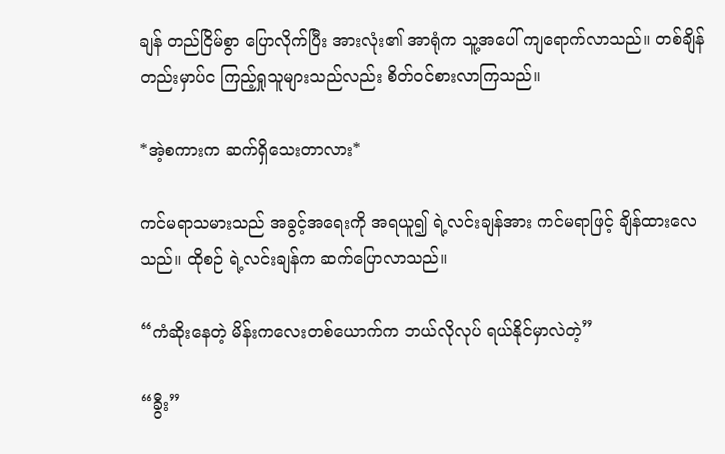ချန် တည်ငြိမ်စွာ ပြောလိုက်ပြီး အားလုံး၏ အာရုံက သူ့အပေါ် ကျရောက်လာသည်။ တစ်ချိန်တည်းမှာပ်င ကြည့်ရှုသူများသည်လည်း စိတ်ဝင်စားလာကြသည်။

*အဲ့စကားက ဆက်ရှိသေးတာလား*

ကင်မရာသမားသည် အခွင့်အရေးကို အရယူ၍ ရဲ့လင်းချန်အား ကင်မရာဖြင့် ချိန်ထားလေသည်။ ထိုစဉ် ရဲ့လင်းချန်က ဆက်ပြောလာသည်။

“ကံဆိုးနေတဲ့ မိန်းကလေးတစ်ယောက်က ဘယ်လိုလုပ် ရယ်နိုင်မှာလဲတဲ့”

“ခွီး”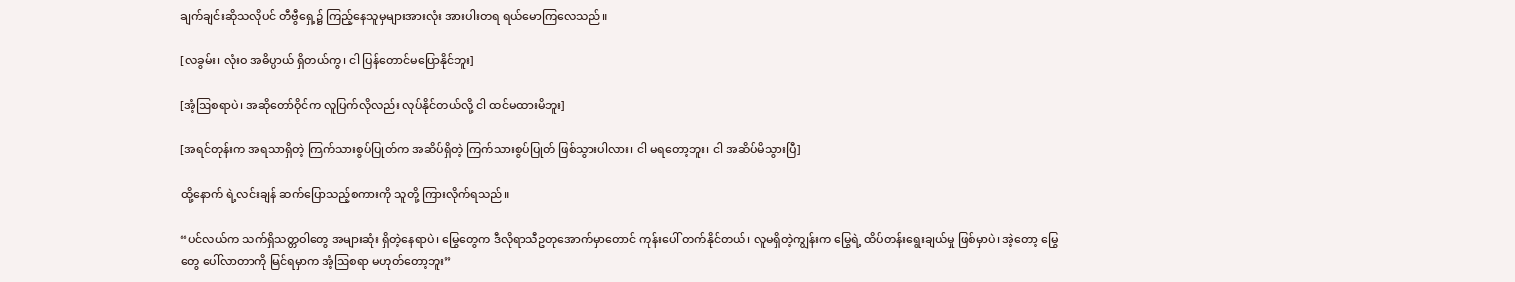ချက်ချင်းဆိုသလိုပင် တီဗွီရှေ့၌ ကြည့်နေသူမှများအားလုံး အားပါးတရ ရယ်မောကြလေသည်။

[လခွမ်း၊ လုံးဝ အဓိပ္ပာယ် ရှိတယ်ကွ၊ ငါ ပြန်တောင်မပြောနိုင်ဘူး]

[အံ့ဩစရာပဲ၊ အဆိုတော်ဝိုင်က လူပြက်လိုလည်း လုပ်နိုင်တယ်လို့ ငါ ထင်မထားမိဘူး]

[အရင်တုန်းက အရသာရှိတဲ့ ကြက်သားစွပ်ပြုတ်က အဆိပ်ရှိတဲ့ ကြက်သားစွပ်ပြုတ် ဖြစ်သွားပါလား၊ ငါ မရတော့ဘူး၊ ငါ အဆိပ်မိသွားပြီ]

ထို့နောက် ရဲ့လင်းချန် ဆက်ပြောသည့်စကားကို သူတို့ ကြားလိုက်ရသည်။

“ပင်လယ်က သက်ရှိသတ္တဝါတွေ အများဆုံး ရှိတဲ့နေရာပဲ၊ မြွေတွေက ဒီလိုရာသီဥတုအောက်မှာတောင် ကုန်းပေါ် တက်နိုင်တယ်၊ လူမရှိတဲ့ကျွန်းက မြွေရဲ့ ထိပ်တန်းရွေးချယ်မှု ဖြစ်မှာပဲ၊ အဲ့တော့ မြွေတွေ ပေါ်လာတာကို မြင်ရမှာက အံ့ဩစရာ မဟုတ်တော့ဘူး”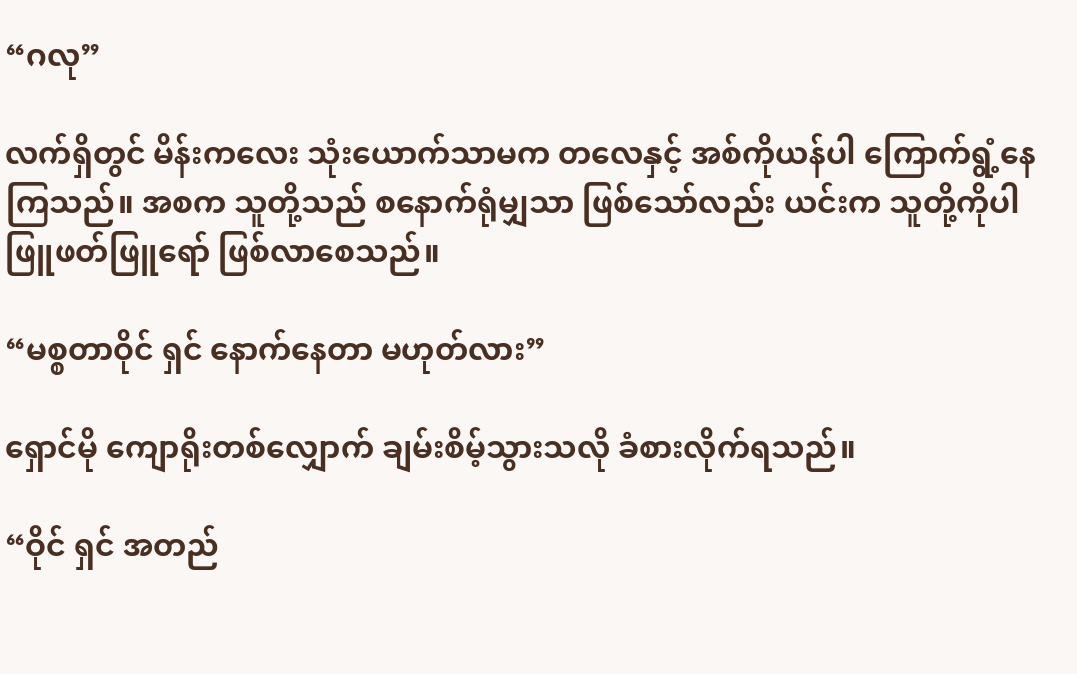“ဂလု”

လက်ရှိတွင် မိန်းကလေး သုံးယောက်သာမက တလေနှင့် အစ်ကိုယန်ပါ ကြောက်ရွံ့နေကြသည်။ အစက သူတို့သည် စနောက်ရုံမျှသာ ဖြစ်သော်လည်း ယင်းက သူတို့ကိုပါ ဖြူဖတ်ဖြူရော် ဖြစ်လာစေသည်။

“မစ္စတာဝိုင် ရှင် နောက်နေတာ မဟုတ်လား”

ရှောင်မို ကျောရိုးတစ်လျှောက် ချမ်းစိမ့်သွားသလို ခံစားလိုက်ရသည်။

“ဝိုင် ရှင် အတည်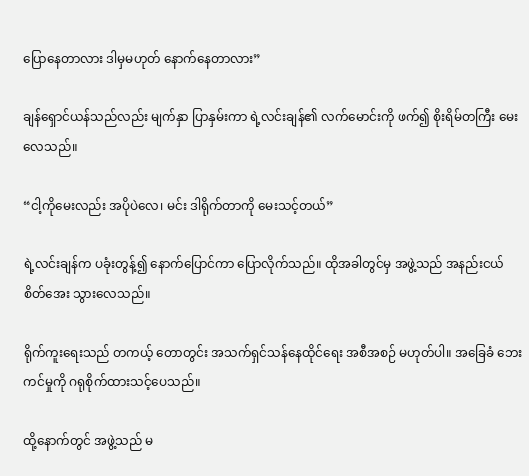ပြောနေတာလား ဒါမှမဟုတ် နောက်နေတာလား”

ချန်ရှောင်ယန်သည်လည်း မျက်နှာ ပြာနှမ်းကာ ရဲ့လင်းချန်၏ လက်မောင်းကို ဖက်၍ စိုးရိမ်တကြီး မေးလေသည်။

“ငါ့ကိုမေးလည်း အပိုပဲလေ၊ မင်း ဒါရိုက်တာကို မေးသင့်တယ်”

ရဲ့လင်းချန်က ပခုံးတွန့်၍ နောက်ပြောင်ကာ ပြောလိုက်သည်။ ထိုအခါတွင်မှ အဖွဲ့သည် အနည်းငယ် စိတ်အေး သွားလေသည်။

ရိုက်ကူးရေးသည် တကယ့် တောတွင်း အသက်ရှင်သန်နေထိုင်ရေး အစီအစဉ် မဟုတ်ပါ။ အခြေခံ ဘေးကင်မှုကို ဂရုစိုက်ထားသင့်ပေသည်။

ထို့နောက်တွင် အဖွဲ့သည် မ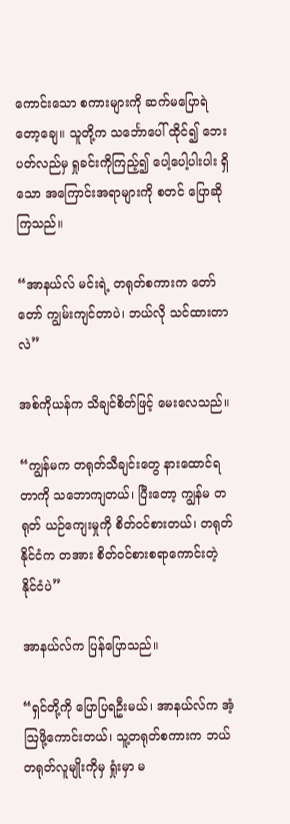ကောင်းသော စကားများကို ဆက်မပြောရဲတော့ချေ။ သူတို့က သင်္ဘောပေါ် ထိုင်၍ ဘေးပတ်လည်မှ ရှုခင်းကိုကြည့်၍ ပေါ့ပေါ့ပါးပါး ရှိသော အကြောင်းအရာများကို စတင် ပြောဆိုကြသည်။

“အာနယ်လ် မင်းရဲ့ တရုတ်စကားက တော်တော် ကျွမ်းကျင်တာပဲ၊ ဘယ်လို သင်ထားတာလဲ”

အစ်ကိုယန်က သိချင်စိတ်ဖြင့် မေးလေသည်။

“ကျွန်မက တရုတ်သီချင်းတွေ နားထောင်ရတာကို သဘောကျတယ်၊ ပြီးတော့ ကျွန်မ တရုတ် ယဉ်ကျေးမှုကို စိတ်ဝင်စားတယ်၊ တရုတ်နိုင်ငံက တအား စိတ်ဝင်စားစရာကောင်းတဲ့ နိုင်ငံပဲ”

အာနယ်လ်က ပြန်ပြောသည်။

“ရှင်တို့ကို ပြောပြရဦးမယ်၊ အာနယ်လ်က အံ့ဩဖို့ကောင်းတယ်၊ သူ့တရုတ်စကားက ဘယ်တရုတ်လူမျိုးကိုမှ ရှုံးမှာ မ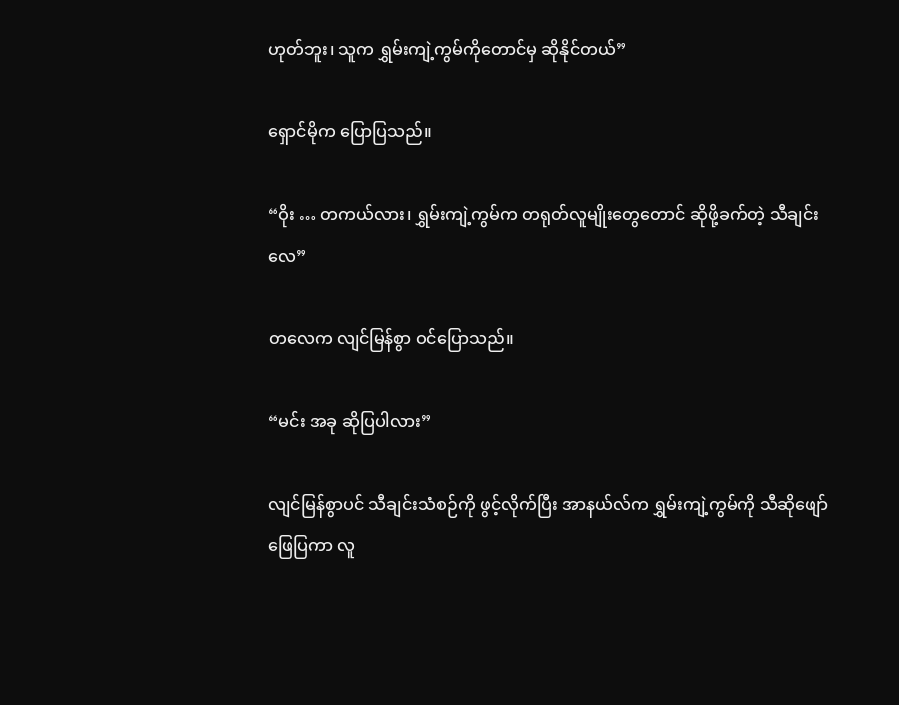ဟုတ်ဘူး၊ သူက ရွှမ်းကျဲ့ကွမ်ကိုတောင်မှ ဆိုနိုင်တယ်”

ရှောင်မိုက ပြောပြသည်။

“ဝိုး … တကယ်လား၊ ရွှမ်းကျဲ့ကွမ်က တရုတ်လူမျိုးတွေတောင် ဆိုဖို့ခက်တဲ့ သီချင်းလေ”

တလေက လျင်မြန်စွာ ဝင်ပြောသည်။

“မင်း အခု ဆိုပြပါလား”

လျင်မြန်စွာပင် သီချင်းသံစဉ်ကို ဖွင့်လိုက်ပြီး အာနယ်လ်က ရွှမ်းကျဲ့ကွမ်ကို သီဆိုဖျော်ဖြေပြကာ လူ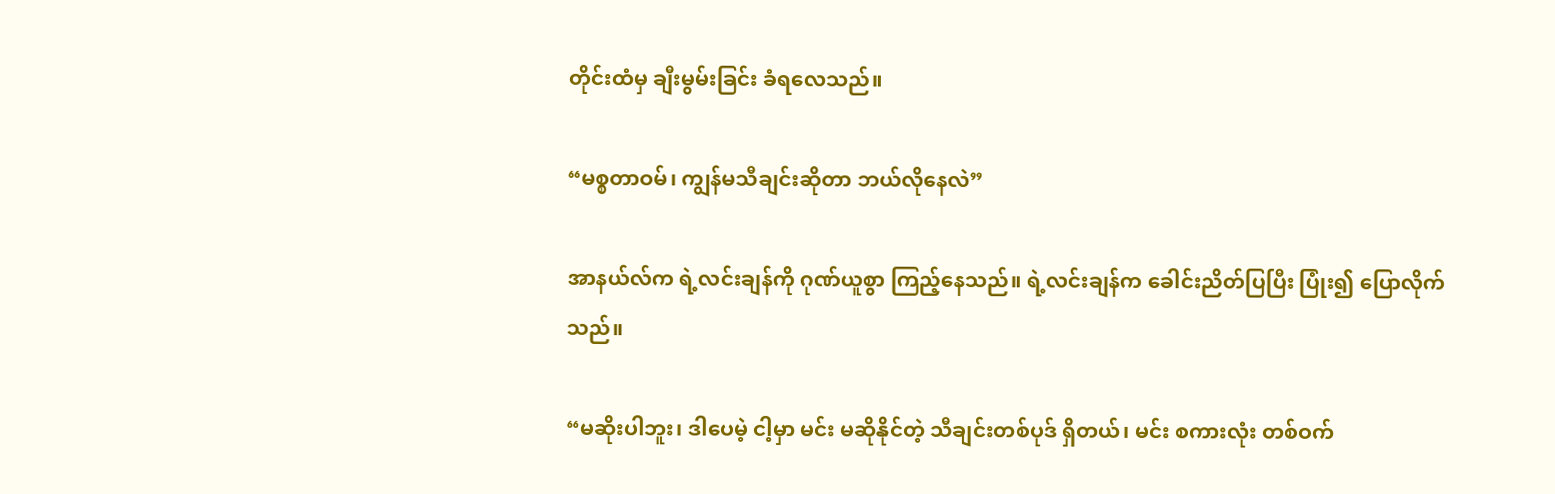တိုင်းထံမှ ချီးမွမ်းခြင်း ခံရလေသည်။

“မစ္စတာဝမ်၊ ကျွန်မသီချင်းဆိုတာ ဘယ်လိုနေလဲ”

အာနယ်လ်က ရဲ့လင်းချန်ကို ဂုဏ်ယူစွာ ကြည့်နေသည်။ ရဲ့လင်းချန်က ခေါင်းညိတ်ပြပြီး ပြုံး၍ ပြောလိုက်သည်။

“မဆိုးပါဘူး၊ ဒါပေမဲ့ ငါ့မှာ မင်း မဆိုနိုင်တဲ့ သီချင်းတစ်ပုဒ် ရှိတယ်၊ မင်း စကားလုံး တစ်ဝက်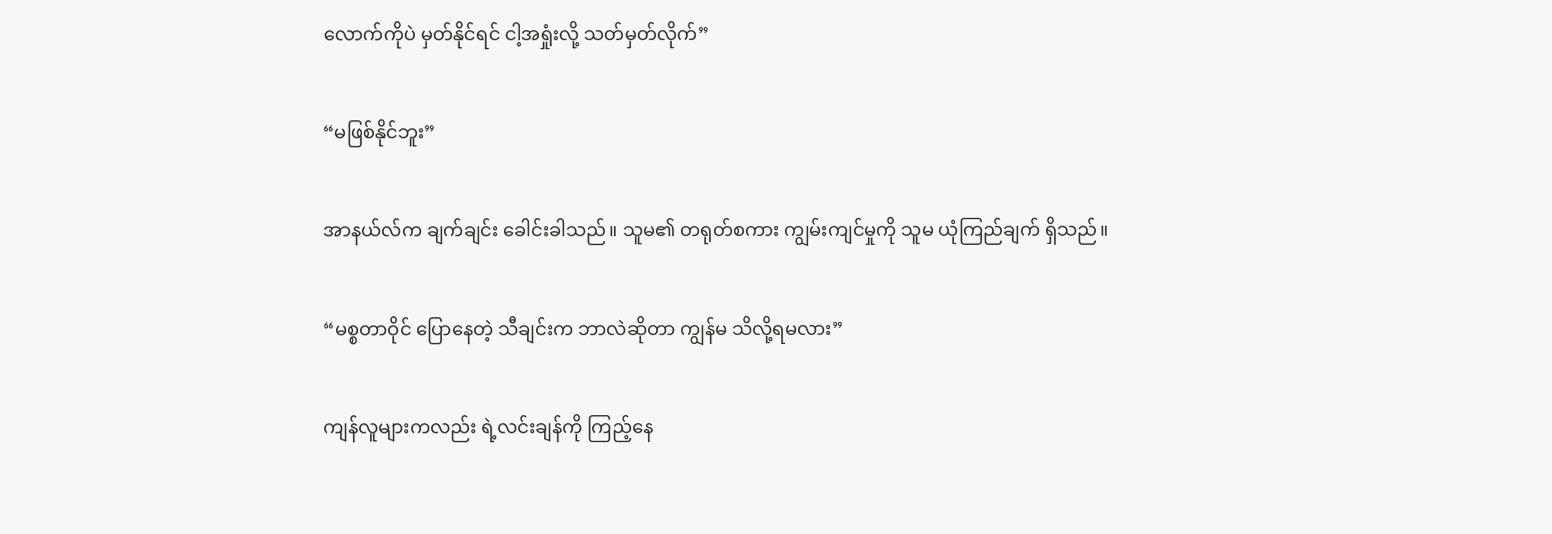လောက်ကိုပဲ မှတ်နိုင်ရင် ငါ့အရှုံးလို့ သတ်မှတ်လိုက်”

“မဖြစ်နိုင်ဘူး”

အာနယ်လ်က ချက်ချင်း ခေါင်းခါသည်။ သူမ၏ တရုတ်စကား ကျွမ်းကျင်မှုကို သူမ ယုံကြည်ချက် ရှိသည်။

“မစ္စတာဝိုင် ပြောနေတဲ့ သီချင်းက ဘာလဲဆိုတာ ကျွန်မ သိလို့ရမလား”

ကျန်လူများကလည်း ရဲ့လင်းချန်ကို ကြည့်နေ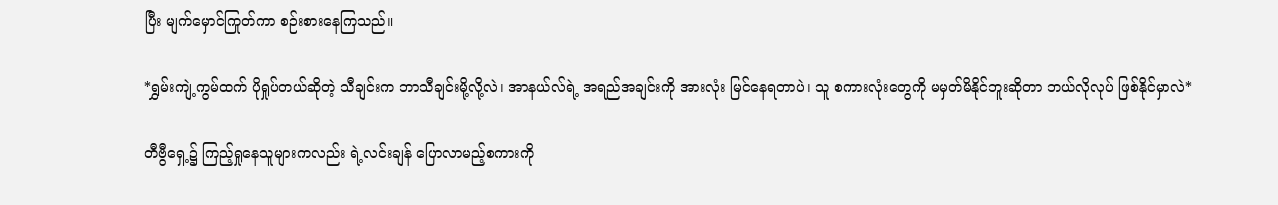ပြီး မျက်မှောင်ကြုတ်ကာ စဉ်းစားနေကြသည်။

*ရွှမ်းကျဲ့ကွမ်ထက် ပိုရှုပ်တယ်ဆိုတဲ့ သီချင်းက ဘာသီချင်းမို့လို့လဲ၊ အာနယ်လ်ရဲ့ အရည်အချင်းကို အားလုံး မြင်နေရတာပဲ၊ သူ စကားလုံးတွေကို မမှတ်မိနိုင်ဘူးဆိုတာ ဘယ်လိုလုပ် ဖြစ်နိုင်မှာလဲ*

တီဗွီရှေ့၌ ကြည့်ရှုနေသူများကလည်း ရဲ့လင်းချန် ပြောလာမည့်စကားကို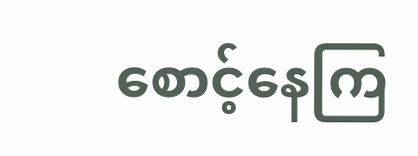စောင့်နေကြ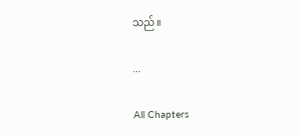သည်။

…

All Chapters